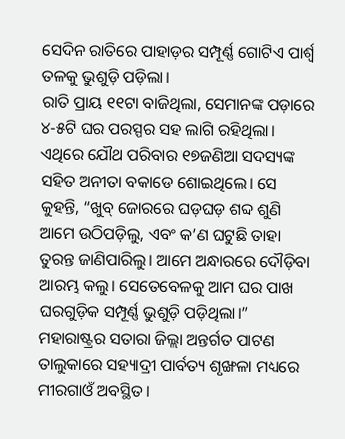ସେଦିନ ରାତିରେ ପାହାଡ଼ର ସମ୍ପୂର୍ଣ୍ଣ ଗୋଟିଏ ପାର୍ଶ୍ୱ ତଳକୁ ଭୁଶୁଡ଼ି ପଡ଼ିଲା।
ରାତି ପ୍ରାୟ ୧୧ଟା ବାଜିଥିଲା, ସେମାନଙ୍କ ପଡ଼ାରେ ୪-୫ଟି ଘର ପରସ୍ପର ସହ ଲାଗି ରହିଥିଲା। ଏଥିରେ ଯୌଥ ପରିବାର ୧୭ଜଣିଆ ସଦସ୍ୟଙ୍କ ସହିତ ଅନୀତା ବକାଡେ ଶୋଇଥିଲେ। ସେ କୁହନ୍ତି, “ଖୁବ୍ ଜୋରରେ ଘଡ଼ଘଡ଼ ଶବ୍ଦ ଶୁଣି ଆମେ ଉଠିପଡ଼ିଲୁ, ଏବଂ କ’ଣ ଘଟୁଛି ତାହା ତୁରନ୍ତ ଜାଣିପାରିଲୁ। ଆମେ ଅନ୍ଧାରରେ ଦୌଡ଼ିବା ଆରମ୍ଭ କଲୁ। ସେତେବେଳକୁ ଆମ ଘର ପାଖ ଘରଗୁଡ଼ିକ ସମ୍ପୂର୍ଣ୍ଣ ଭୁଶୁଡ଼ି ପଡ଼ିଥିଲା।”
ମହାରାଷ୍ଟ୍ରର ସତାରା ଜିଲ୍ଲା ଅନ୍ତର୍ଗତ ପାଟଣ ତାଲୁକାରେ ସହ୍ୟାଦ୍ରୀ ପାର୍ବତ୍ୟ ଶୃଙ୍ଖଳା ମଧ୍ୟରେ ମୀରଗାଓଁ ଅବସ୍ଥିତ।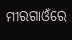ମୀରଗାଓଁରେ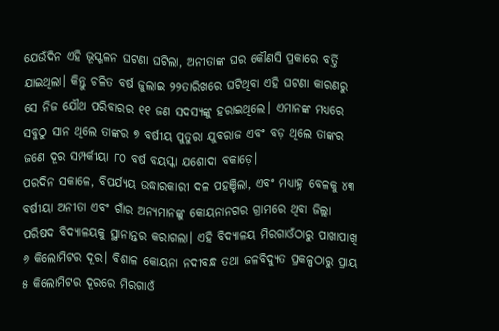ଯେଉଁଦିନ ଏହି ଭୂସ୍ଖଳନ ଘଟଣା ଘଟିଲା, ଅନୀତାଙ୍କ ଘର କୌଣସି ପ୍ରକାରେ ବର୍ତ୍ତି ଯାଇଥିଲା। କିନ୍ତୁ ଚଳିତ ବର୍ଷ ଜୁଲାଇ ୨୨ତାରିଖରେ ଘଟିଥିବା ଏହି ଘଟଣା କାରଣରୁ ସେ ନିଜ ଯୌଥ ପରିବାରର ୧୧ ଜଣ ସଦସ୍ୟଙ୍କୁ ହରାଇଥିଲେ। ଏମାନଙ୍କ ମଧ୍ୟରେ ସବୁଠୁ ସାନ ଥିଲେ ତାଙ୍କର ୭ ବର୍ଷୀୟ ପୁତୁରା ଯୁବରାଜ ଏବଂ ବଡ଼ ଥିଲେ ତାଙ୍କର ଜଣେ ଦୂର ସମ୍ପର୍କୀୟା ୮୦ ବର୍ଷ ବୟସ୍କା ଯଶୋଦା ବକାଡ଼େ।
ପରଦିନ ସକାଳେ, ବିପର୍ଯ୍ୟୟ ଉଦ୍ଧାରକାରୀ ଦଳ ପହଞ୍ଚିଲା, ଏବଂ ମଧ୍ୟାହ୍ନ ବେଳକୁ ୪୩ ବର୍ଷୀୟା ଅନୀତା ଏବଂ ଗାଁର ଅନ୍ୟମାନଙ୍କୁ କୋୟନାନଗର ଗ୍ରାମରେ ଥିବା ଜିଲ୍ଲା ପରିଷଦ ବିଦ୍ୟାଳୟକୁ ସ୍ଥାନାନ୍ତର କରାଗଲା। ଏହି ବିଦ୍ୟାଳୟ ମିରଗାଓଁଠାରୁ ପାଖାପାଖି ୬ କିଲୋମିଟର ଦୂର। ବିଶାଳ କୋୟନା ନଦୀବନ୍ଧ ତଥା ଜଳବିଦ୍ୟୁତ ପ୍ରକଳ୍ପଠାରୁ ପ୍ରାୟ ୫ କିଲୋମିଟର ଦୂରରେ ମିରଗାଓଁ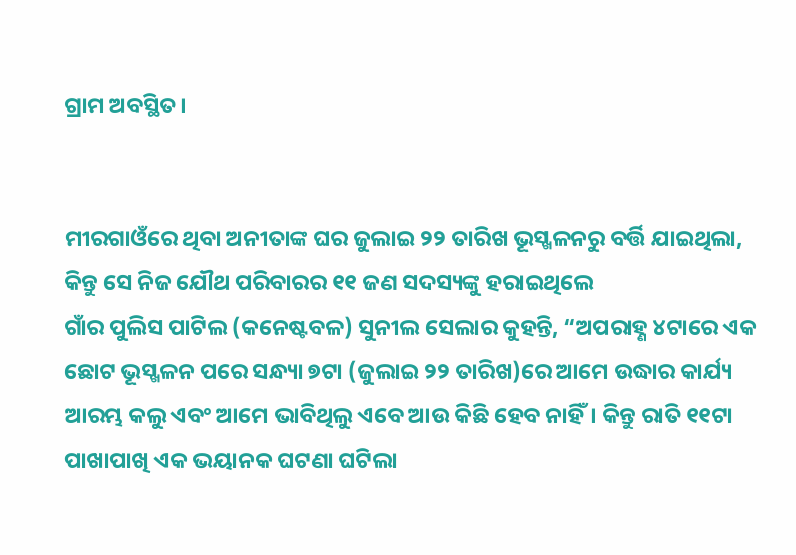ଗ୍ରାମ ଅବସ୍ଥିତ।


ମୀରଗାଓଁରେ ଥିବା ଅନୀତାଙ୍କ ଘର ଜୁଲାଇ ୨୨ ତାରିଖ ଭୂସ୍ଖଳନରୁ ବର୍ତ୍ତି ଯାଇଥିଲା, କିନ୍ତୁ ସେ ନିଜ ଯୌଥ ପରିବାରର ୧୧ ଜଣ ସଦସ୍ୟଙ୍କୁ ହରାଇଥିଲେ
ଗାଁର ପୁଲିସ ପାଟିଲ (କନେଷ୍ଟବଳ) ସୁନୀଲ ସେଲାର କୁହନ୍ତି, “ଅପରାହ୍ଣ ୪ଟାରେ ଏକ ଛୋଟ ଭୂସ୍ଖଳନ ପରେ ସନ୍ଧ୍ୟା ୭ଟା (ଜୁଲାଇ ୨୨ ତାରିଖ)ରେ ଆମେ ଉଦ୍ଧାର କାର୍ଯ୍ୟ ଆରମ୍ଭ କଲୁ ଏବଂ ଆମେ ଭାବିଥିଲୁ ଏବେ ଆଉ କିଛି ହେବ ନାହିଁ। କିନ୍ତୁ ରାତି ୧୧ଟା ପାଖାପାଖି ଏକ ଭୟାନକ ଘଟଣା ଘଟିଲା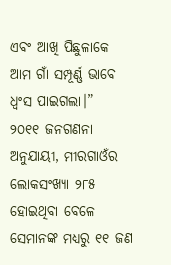ଏବଂ ଆଖି ପିଛୁଳାକେ ଆମ ଗାଁ ସମ୍ପୂର୍ଣ୍ଣ ଭାବେ ଧ୍ୱଂସ ପାଇଗଲା।”
୨୦୧୧ ଜନଗଣନା ଅନୁଯାୟୀ, ମୀରଗାଓଁର ଲୋକସଂଖ୍ୟା ୨୮୫ ହୋଇଥିବା ବେଳେ ସେମାନଙ୍କ ମଧ୍ୟରୁ ୧୧ ଜଣ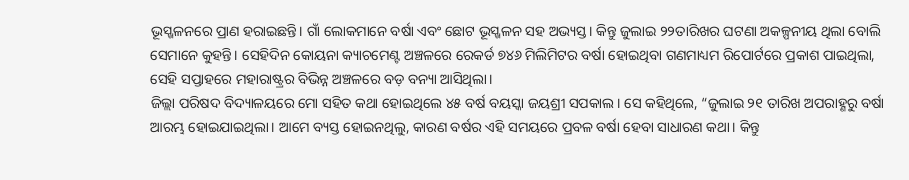ଭୂସ୍ଖଳନରେ ପ୍ରାଣ ହରାଇଛନ୍ତି। ଗାଁ ଲୋକମାନେ ବର୍ଷା ଏବଂ ଛୋଟ ଭୂସ୍ଖଳନ ସହ ଅଭ୍ୟସ୍ତ। କିନ୍ତୁ ଜୁଲାଇ ୨୨ତାରିଖର ଘଟଣା ଅକଳ୍ପନୀୟ ଥିଲା ବୋଲି ସେମାନେ କୁହନ୍ତି। ସେହିଦିନ କୋୟନା କ୍ୟାଚମେଣ୍ଟ ଅଞ୍ଚଳରେ ରେକର୍ଡ ୭୪୬ ମିଲିମିଟର ବର୍ଷା ହୋଇଥିବା ଗଣମାଧ୍ୟମ ରିପୋର୍ଟରେ ପ୍ରକାଶ ପାଇଥିଲା, ସେହି ସପ୍ତାହରେ ମହାରାଷ୍ଟ୍ରର ବିଭିନ୍ନ ଅଞ୍ଚଳରେ ବଡ଼ ବନ୍ୟା ଆସିଥିଲା।
ଜିଲ୍ଲା ପରିଷଦ ବିଦ୍ୟାଳୟରେ ମୋ ସହିତ କଥା ହୋଇଥିଲେ ୪୫ ବର୍ଷ ବୟସ୍କା ଜୟଶ୍ରୀ ସପକାଲ। ସେ କହିଥିଲେ, “ଜୁଲାଇ ୨୧ ତାରିଖ ଅପରାହ୍ଣରୁ ବର୍ଷା ଆରମ୍ଭ ହୋଇଯାଇଥିଲା। ଆମେ ବ୍ୟସ୍ତ ହୋଇନଥିଲୁ, କାରଣ ବର୍ଷର ଏହି ସମୟରେ ପ୍ରବଳ ବର୍ଷା ହେବା ସାଧାରଣ କଥା। କିନ୍ତୁ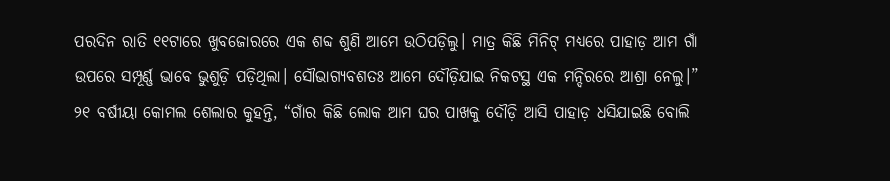ପରଦିନ ରାତି ୧୧ଟାରେ ଖୁବଜୋରରେ ଏକ ଶବ୍ଦ ଶୁଣି ଆମେ ଉଠିପଡ଼ିଲୁ। ମାତ୍ର କିଛି ମିନିଟ୍ ମଧ୍ୟରେ ପାହାଡ଼ ଆମ ଗାଁ ଉପରେ ସମ୍ପୂର୍ଣ୍ଣ ଭାବେ ଭୁଶୁଡ଼ି ପଡ଼ିଥିଲା। ସୌଭାଗ୍ୟବଶତଃ ଆମେ ଦୌଡ଼ିଯାଇ ନିକଟସ୍ଥ ଏକ ମନ୍ଦିରରେ ଆଶ୍ରା ନେଲୁ।”
୨୧ ବର୍ଷୀୟା କୋମଲ ଶେଲାର କୁହନ୍ତି, “ଗାଁର କିଛି ଲୋକ ଆମ ଘର ପାଖକୁ ଦୌଡ଼ି ଆସି ପାହାଡ଼ ଧସିଯାଇଛି ବୋଲି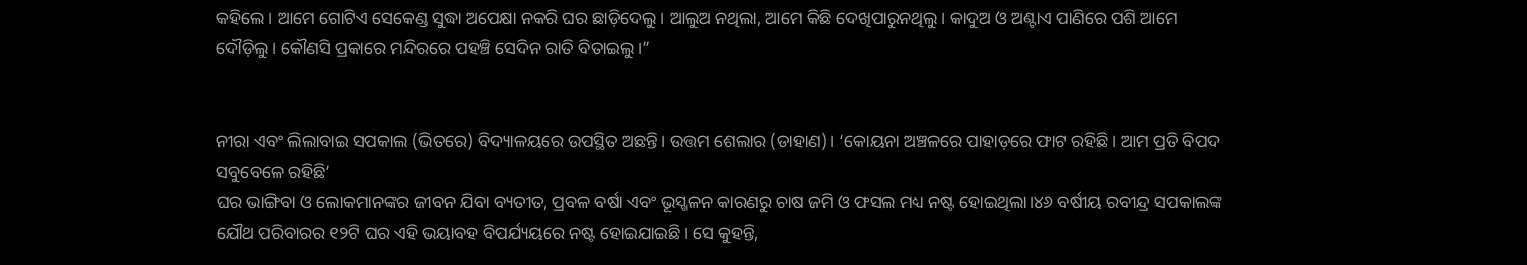କହିଲେ। ଆମେ ଗୋଟିଏ ସେକେଣ୍ଡ ସୁଦ୍ଧା ଅପେକ୍ଷା ନକରି ଘର ଛାଡ଼ିଦେଲୁ। ଆଲୁଅ ନଥିଲା, ଆମେ କିଛି ଦେଖିପାରୁନଥିଲୁ। କାଦୁଅ ଓ ଅଣ୍ଟାଏ ପାଣିରେ ପଶି ଆମେ ଦୌଡ଼ିଲୁ। କୌଣସି ପ୍ରକାରେ ମନ୍ଦିରରେ ପହଞ୍ଚି ସେଦିନ ରାତି ବିତାଇଲୁ।”


ନୀରା ଏବଂ ଲିଲାବାଇ ସପକାଲ (ଭିତରେ) ବିଦ୍ୟାଳୟରେ ଉପସ୍ଥିତ ଅଛନ୍ତି। ଉତ୍ତମ ଶେଲାର (ଡାହାଣ)। ‘କୋୟନା ଅଞ୍ଚଳରେ ପାହାଡ଼ରେ ଫାଟ ରହିଛି। ଆମ ପ୍ରତି ବିପଦ ସବୁବେଳେ ରହିଛି’
ଘର ଭାଙ୍ଗିବା ଓ ଲୋକମାନଙ୍କର ଜୀବନ ଯିବା ବ୍ୟତୀତ, ପ୍ରବଳ ବର୍ଷା ଏବଂ ଭୂସ୍ଖଳନ କାରଣରୁ ଚାଷ ଜମି ଓ ଫସଲ ମଧ୍ୟ ନଷ୍ଟ ହୋଇଥିଲା।୪୬ ବର୍ଷୀୟ ରବୀନ୍ଦ୍ର ସପକାଲଙ୍କ ଯୌଥ ପରିବାରର ୧୨ଟି ଘର ଏହି ଭୟାବହ ବିପର୍ଯ୍ୟୟରେ ନଷ୍ଟ ହୋଇଯାଇଛି। ସେ କୁହନ୍ତି,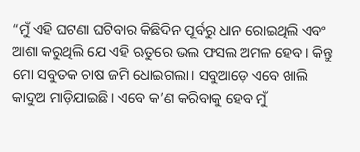“ମୁଁ ଏହି ଘଟଣା ଘଟିବାର କିଛିଦିନ ପୂର୍ବରୁ ଧାନ ରୋଇଥିଲି ଏବଂ ଆଶା କରୁଥିଲି ଯେ ଏହି ଋତୁରେ ଭଲ ଫସଲ ଅମଳ ହେବ। କିନ୍ତୁ ମୋ ସବୁତକ ଚାଷ ଜମି ଧୋଇଗଲା। ସବୁଆଡ଼େ ଏବେ ଖାଲି କାଦୁଅ ମାଡ଼ିଯାଇଛି। ଏବେ କ’ଣ କରିବାକୁ ହେବ ମୁଁ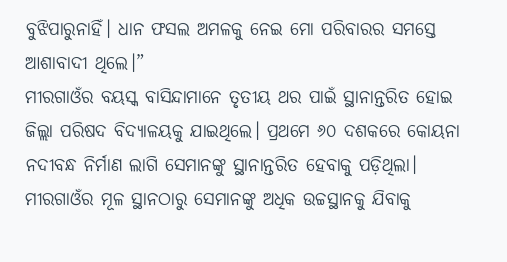ବୁଝିପାରୁନାହିଁ। ଧାନ ଫସଲ ଅମଳକୁ ନେଇ ମୋ ପରିବାରର ସମସ୍ତେ ଆଶାବାଦୀ ଥିଲେ।”
ମୀରଗାଓଁର ବୟସ୍କ ବାସିନ୍ଦାମାନେ ତୃତୀୟ ଥର ପାଇଁ ସ୍ଥାନାନ୍ତରିତ ହୋଇ ଜିଲ୍ଲା ପରିଷଦ ବିଦ୍ୟାଳୟକୁ ଯାଇଥିଲେ। ପ୍ରଥମେ ୬୦ ଦଶକରେ କୋୟନା ନଦୀବନ୍ଧ ନିର୍ମାଣ ଲାଗି ସେମାନଙ୍କୁ ସ୍ଥାନାନ୍ତରିତ ହେବାକୁ ପଡ଼ିଥିଲା। ମୀରଗାଓଁର ମୂଳ ସ୍ଥାନଠାରୁ ସେମାନଙ୍କୁ ଅଧିକ ଉଚ୍ଚସ୍ଥାନକୁ ଯିବାକୁ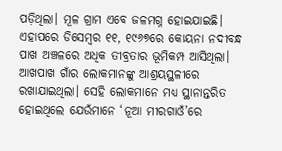ପଡ଼ିଥିଲା। ମୂଳ ଗ୍ରାମ ଏବେ ଜଳମଗ୍ନ ହୋଇଯାଇଛି। ଏହାପରେ ଡିସେମ୍ବର ୧୧, ୧୯୬୭ରେ କୋୟନା ନଦୀବନ୍ଧ ପାଖ ଅଞ୍ଚଳରେ ଅଧିକ ତୀବ୍ରତାର ଭୂମିକମ୍ପ ଆସିଥିଲା। ଆଖପାଖ ଗାଁର ଲୋକମାନଙ୍କୁ ଆଶ୍ରୟସ୍ଥଳୀରେ ରଖାଯାଇଥିଲା। ସେହି ଲୋକମାନେ ମଧ୍ୟ ସ୍ଥାନାନ୍ତରିତ ହୋଇଥିଲେ ଯେଉଁମାନେ ‘ନୂଆ ମୀରଗାଓଁ’ରେ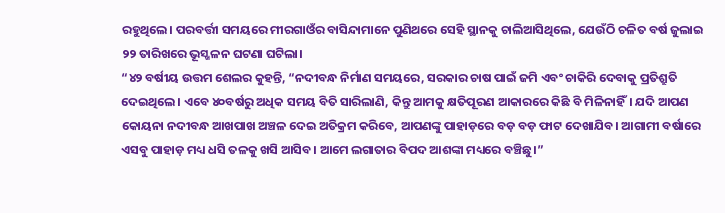ରହୁଥିଲେ। ପରବର୍ତ୍ତୀ ସମୟରେ ମୀରଗାଓଁର ବାସିନ୍ଦାମାନେ ପୁଣିଥରେ ସେହି ସ୍ଥାନକୁ ଚାଲିଆସିଥିଲେ, ଯେଉଁଠି ଚଳିତ ବର୍ଷ ଜୁଲାଇ ୨୨ ତାରିଖରେ ଭୂସ୍ଖଳନ ଘଟଣା ଘଟିଲା।
“୪୨ ବର୍ଷୀୟ ଉତ୍ତମ ଶେଲର କୁହନ୍ତି, “ନଦୀବନ୍ଧ ନିର୍ମାଣ ସମୟରେ, ସରକାର ଚାଷ ପାଇଁ ଜମି ଏବଂ ଚାକିରି ଦେବାକୁ ପ୍ରତିଶ୍ରୁତି ଦେଇଥିଲେ। ଏବେ ୪୦ବର୍ଷରୁ ଅଧିକ ସମୟ ବିତି ସାରିଲାଣି, କିନ୍ତୁ ଆମକୁ କ୍ଷତିପୂରଣ ଆକାରରେ କିଛି ବି ମିଳିନାହିଁ। ଯଦି ଆପଣ କୋୟନା ନଦୀବନ୍ଧ ଆଖପାଖ ଅଞ୍ଚଳ ଦେଇ ଅତିକ୍ରମ କରିବେ, ଆପଣଙ୍କୁ ପାହାଡ଼ରେ ବଡ଼ ବଡ଼ ଫାଟ ଦେଖାଯିବ। ଆଗାମୀ ବର୍ଷାରେ ଏସବୁ ପାହାଡ଼ ମଧ୍ୟ ଧସି ତଳକୁ ଖସି ଆସିବ। ଆମେ ଲଗାତାର ବିପଦ ଆଶଙ୍କା ମଧ୍ୟରେ ବଞ୍ଚିଛୁ।”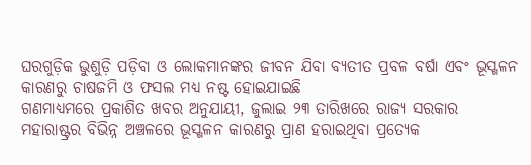ଘରଗୁଡ଼ିକ ଭୁଶୁଡ଼ି ପଡ଼ିବା ଓ ଲୋକମାନଙ୍କର ଜୀବନ ଯିବା ବ୍ୟତୀତ ପ୍ରବଳ ବର୍ଷା ଏବଂ ଭୂସ୍ଖଳନ କାରଣରୁ ଚାଷଜମି ଓ ଫସଲ ମଧ୍ୟ ନଷ୍ଟ ହୋଇଯାଇଛି
ଗଣମାଧ୍ୟମରେ ପ୍ରକାଶିତ ଖବର ଅନୁଯାୟୀ, ଜୁଲାଇ ୨୩ ତାରିଖରେ ରାଜ୍ୟ ସରକାର ମହାରାଷ୍ଟ୍ରର ବିଭିନ୍ନ ଅଞ୍ଚଳରେ ଭୂସ୍ଖଳନ କାରଣରୁ ପ୍ରାଣ ହରାଇଥିବା ପ୍ରତ୍ୟେକ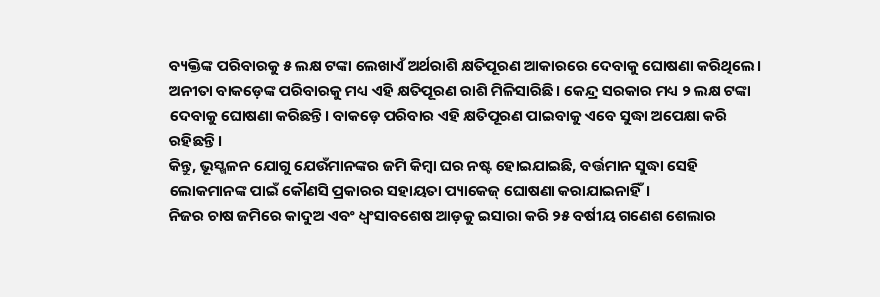ବ୍ୟକ୍ତିଙ୍କ ପରିବାରକୁ ୫ ଲକ୍ଷ ଟଙ୍କା ଲେଖାଏଁ ଅର୍ଥରାଶି କ୍ଷତିପୂରଣ ଆକାରରେ ଦେବାକୁ ଘୋଷଣା କରିଥିଲେ। ଅନୀତା ବାକଡ଼େଙ୍କ ପରିବାରକୁ ମଧ୍ୟ ଏହି କ୍ଷତିପୂରଣ ରାଶି ମିଳିସାରିଛି। କେନ୍ଦ୍ର ସରକାର ମଧ୍ୟ ୨ ଲକ୍ଷ ଟଙ୍କା ଦେବାକୁ ଘୋଷଣା କରିଛନ୍ତି। ବାକଡ଼େ ପରିବାର ଏହି କ୍ଷତିପୂରଣ ପାଇବାକୁ ଏବେ ସୁଦ୍ଧା ଅପେକ୍ଷା କରି ରହିଛନ୍ତି।
କିନ୍ତୁ, ଭୂସ୍ଖଳନ ଯୋଗୁ ଯେଉଁମାନଙ୍କର ଜମି କିମ୍ବା ଘର ନଷ୍ଟ ହୋଇଯାଇଛି, ବର୍ତ୍ତମାନ ସୁଦ୍ଧା ସେହି ଲୋକମାନଙ୍କ ପାଇଁ କୌଣସି ପ୍ରକାରର ସହାୟତା ପ୍ୟାକେଜ୍ ଘୋଷଣା କରାଯାଇନାହିଁ।
ନିଜର ଚାଷ ଜମିରେ କାଦୁଅ ଏବଂ ଧ୍ୱଂସାବଶେଷ ଆଡ଼କୁ ଇସାରା କରି ୨୫ ବର୍ଷୀୟ ଗଣେଶ ଶେଲାର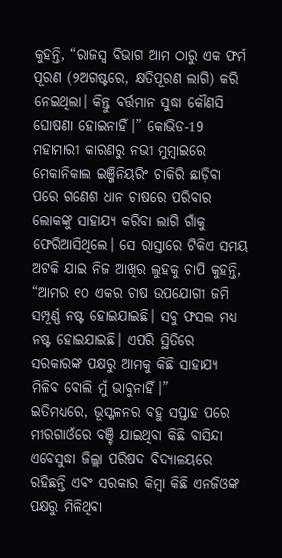କୁହନ୍ତି, “ରାଜସ୍ୱ ବିଭାଗ ଆମ ଠାରୁ ଏକ ଫର୍ମ ପୂରଣ (୨ଅଗଷ୍ଟରେ, କ୍ଷତିପୂରଣ ଲାଗି) କରି ନେଇଥିଲା। କିନ୍ତୁ ବର୍ତ୍ତମାନ ସୁଦ୍ଧା କୌଣସି ଘୋଷଣା ହୋଇନାହିଁ।” କୋଭିଡ-19 ମହାମାରୀ କାରଣରୁ ନଭୀ ମୁମ୍ବାଇରେ ମେକାନିକାଲ ଇଞ୍ଜିନିୟରିଂ ଚାକିରି ଛାଡ଼ିବା ପରେ ଗଣେଶ ଧାନ ଚାଷରେ ପରିବାର ଲୋକଙ୍କୁ ସାହାଯ୍ୟ କରିବା ଲାଗି ଗାଁକୁ ଫେରିଆସିଥିଲେ। ସେ ରାସ୍ତାରେ ଟିକିଏ ସମୟ ଅଟକି ଯାଇ ନିଜ ଆଖିର ଲୁହକୁ ଚାପି କୁହନ୍ତି, “ଆମର ୧୦ ଏକର ଚାଷ ଉପଯୋଗୀ ଜମି ସମ୍ପୂର୍ଣ୍ଣ ନଷ୍ଟ ହୋଇଯାଇଛି। ସବୁ ଫସଲ ମଧ୍ୟ ନଷ୍ଟ ହୋଇଯାଇଛି। ଏପରି ସ୍ଥିତିରେ ସରକାରଙ୍କ ପକ୍ଷରୁ ଆମକୁ କିଛି ସାହାଯ୍ୟ ମିଳିବ ବୋଲି ମୁଁ ଭାବୁନାହିଁ।”
ଇତିମଧ୍ୟରେ, ଭୂସ୍ଖଳନର ବହୁ ସପ୍ତାହ ପରେ ମୀରଗାଓଁରେ ବଞ୍ଚି ଯାଇଥିବା କିଛି ବାସିନ୍ଦା ଏବେସୁଦ୍ଧା ଜିଲ୍ଲା ପରିଷଦ ବିଦ୍ୟାଳୟରେ ରହିଛନ୍ତି ଏବଂ ସରକାର କିମ୍ବା କିଛି ଏନଜିଓଙ୍କ ପକ୍ଷରୁ ମିଳିଥିବା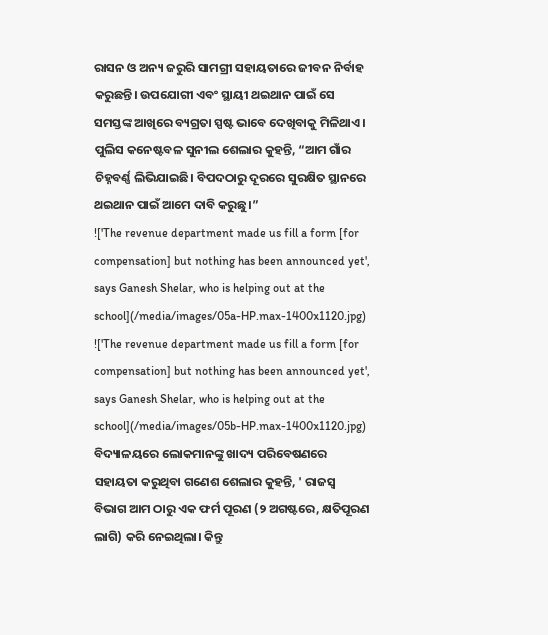ରାସନ ଓ ଅନ୍ୟ ଜରୁରି ସାମଗ୍ରୀ ସହାୟତାରେ ଜୀବନ ନିର୍ବାହ କରୁଛନ୍ତି। ଉପଯୋଗୀ ଏବଂ ସ୍ଥାୟୀ ଥଇଥାନ ପାଇଁ ସେ ସମସ୍ତଙ୍କ ଆଖିରେ ବ୍ୟଗ୍ରତା ସ୍ପଷ୍ଟ ଭାବେ ଦେଖିବାକୁ ମିଳିଥାଏ। ପୁଲିସ କନେଷ୍ଟବଳ ସୁନୀଲ ଶେଲାର କୁହନ୍ତି, “ଆମ ଗାଁର ଚିହ୍ନବର୍ଣ୍ଣ ଲିଭିଯାଇଛି। ବିପଦଠାରୁ ଦୂରରେ ସୁରକ୍ଷିତ ସ୍ଥାନରେ ଥଇଥାନ ପାଇଁ ଆମେ ଦାବି କରୁଛୁ।”
!['The revenue department made us fill a form [for compensation] but nothing has been announced yet', says Ganesh Shelar, who is helping out at the school](/media/images/05a-HP.max-1400x1120.jpg)
!['The revenue department made us fill a form [for compensation] but nothing has been announced yet', says Ganesh Shelar, who is helping out at the school](/media/images/05b-HP.max-1400x1120.jpg)
ବିଦ୍ୟାଳୟରେ ଲୋକମାନଙ୍କୁ ଖାଦ୍ୟ ପରିବେଷଣରେ ସହାୟତା କରୁଥିବା ଗଣେଶ ଶେଲାର କୁହନ୍ତି, ' ରାଜସ୍ୱ ବିଭାଗ ଆମ ଠାରୁ ଏକ ଫର୍ମ ପୂରଣ (୨ ଅଗଷ୍ଟରେ, କ୍ଷତିପୂରଣ ଲାଗି) କରି ନେଇଥିଲା। କିନ୍ତୁ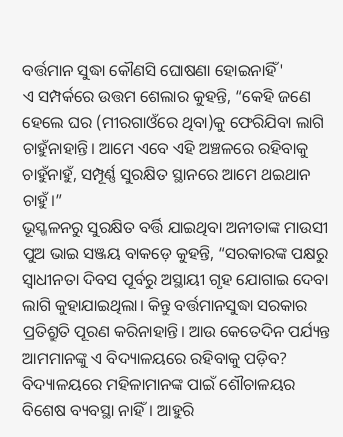ବର୍ତ୍ତମାନ ସୁଦ୍ଧା କୌଣସି ଘୋଷଣା ହୋଇନାହିଁ'
ଏ ସମ୍ପର୍କରେ ଉତ୍ତମ ଶେଲାର କୁହନ୍ତି, “କେହି ଜଣେ ହେଲେ ଘର (ମୀରଗାଓଁରେ ଥିବା)କୁ ଫେରିଯିବା ଲାଗି ଚାହୁଁନାହାନ୍ତି। ଆମେ ଏବେ ଏହି ଅଞ୍ଚଳରେ ରହିବାକୁ ଚାହୁଁନାହୁଁ, ସମ୍ପୂର୍ଣ୍ଣ ସୁରକ୍ଷିତ ସ୍ଥାନରେ ଆମେ ଥଇଥାନ ଚାହୁଁ।”
ଭୂସ୍ଖଳନରୁ ସୁରକ୍ଷିତ ବର୍ତ୍ତି ଯାଇଥିବା ଅନୀତାଙ୍କ ମାଉସୀ ପୁଅ ଭାଇ ସଞ୍ଜୟ ବାକଡ଼େ କୁହନ୍ତି, “ସରକାରଙ୍କ ପକ୍ଷରୁ ସ୍ୱାଧୀନତା ଦିବସ ପୂର୍ବରୁ ଅସ୍ଥାୟୀ ଗୃହ ଯୋଗାଇ ଦେବା ଲାଗି କୁହାଯାଇଥିଲା। କିନ୍ତୁ ବର୍ତ୍ତମାନସୁଦ୍ଧା ସରକାର ପ୍ରତିଶ୍ରୁତି ପୂରଣ କରିନାହାନ୍ତି। ଆଉ କେତେଦିନ ପର୍ଯ୍ୟନ୍ତ ଆମମାନଙ୍କୁ ଏ ବିଦ୍ୟାଳୟରେ ରହିବାକୁ ପଡ଼ିବ? ବିଦ୍ୟାଳୟରେ ମହିଳାମାନଙ୍କ ପାଇଁ ଶୌଚାଳୟର ବିଶେଷ ବ୍ୟବସ୍ଥା ନାହିଁ। ଆହୁରି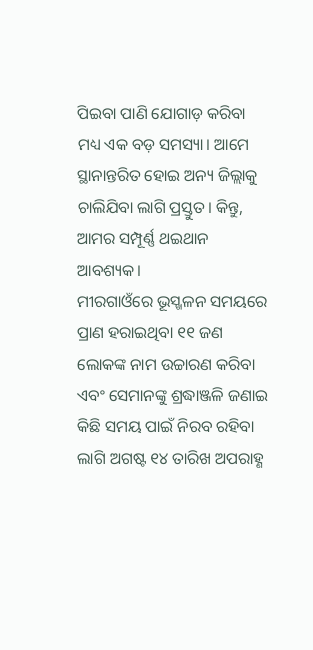ପିଇବା ପାଣି ଯୋଗାଡ଼ କରିବା ମଧ୍ୟ ଏକ ବଡ଼ ସମସ୍ୟା। ଆମେ ସ୍ଥାନାନ୍ତରିତ ହୋଇ ଅନ୍ୟ ଜିଲ୍ଲାକୁ ଚାଲିଯିବା ଲାଗି ପ୍ରସ୍ତୁତ। କିନ୍ତୁ, ଆମର ସମ୍ପୂର୍ଣ୍ଣ ଥଇଥାନ ଆବଶ୍ୟକ।
ମୀରଗାଓଁରେ ଭୂସ୍ଖଳନ ସମୟରେ ପ୍ରାଣ ହରାଇଥିବା ୧୧ ଜଣ ଲୋକଙ୍କ ନାମ ଉଚ୍ଚାରଣ କରିବା ଏବଂ ସେମାନଙ୍କୁ ଶ୍ରଦ୍ଧାଞ୍ଜଳି ଜଣାଇ କିଛି ସମୟ ପାଇଁ ନିରବ ରହିବା ଲାଗି ଅଗଷ୍ଟ ୧୪ ତାରିଖ ଅପରାହ୍ଣ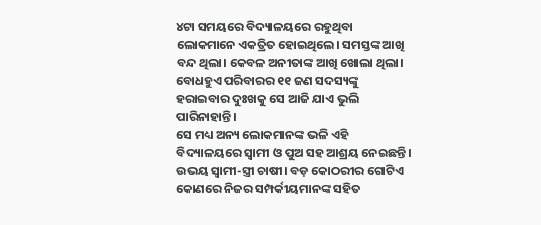୪ଟା ସମୟରେ ବିଦ୍ୟାଳୟରେ ରହୁଥିବା ଲୋକମାନେ ଏକତ୍ରିତ ହୋଇଥିଲେ। ସମସ୍ତଙ୍କ ଆଖି ବନ୍ଦ ଥିଲା। କେବଳ ଅନୀତାଙ୍କ ଆଖି ଖୋଲା ଥିଲା। ବୋଧହୁଏ ପରିବାରର ୧୧ ଜଣ ସଦସ୍ୟଙ୍କୁ ହରାଇବାର ଦୁଃଖକୁ ସେ ଆଜି ଯାଏ ଭୁଲି ପାରିନାହାନ୍ତି।
ସେ ମଧ୍ୟ ଅନ୍ୟ ଲୋକମାନଙ୍କ ଭଳି ଏହି ବିଦ୍ୟାଳୟରେ ସ୍ୱାମୀ ଓ ପୁଅ ସହ ଆଶ୍ରୟ ନେଇଛନ୍ତି। ଉଭୟ ସ୍ୱାମୀ-ସ୍ତ୍ରୀ ଚାଷୀ। ବଡ଼ କୋଠରୀର ଗୋଟିଏ କୋଣରେ ନିଜର ସମ୍ପର୍କୀୟମାନଙ୍କ ସହିତ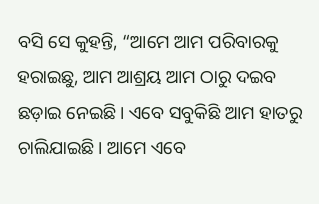ବସି ସେ କୁହନ୍ତି, “ଆମେ ଆମ ପରିବାରକୁ ହରାଇଛୁ, ଆମ ଆଶ୍ରୟ ଆମ ଠାରୁ ଦଇବ ଛଡ଼ାଇ ନେଇଛି। ଏବେ ସବୁକିଛି ଆମ ହାତରୁ ଚାଲିଯାଇଛି। ଆମେ ଏବେ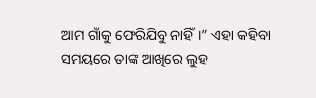ଆମ ଗାଁକୁ ଫେରିଯିବୁ ନାହିଁ।” ଏହା କହିବା ସମୟରେ ତାଙ୍କ ଆଖିରେ ଲୁହ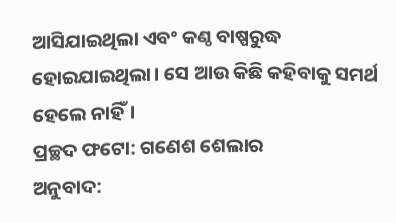ଆସିଯାଇଥିଲା ଏବଂ କଣ୍ଠ ବାଷ୍ପରୁଦ୍ଧ ହୋଇଯାଇଥିଲା। ସେ ଆଉ କିଛି କହିବାକୁ ସମର୍ଥ ହେଲେ ନାହିଁ।
ପ୍ରଚ୍ଛଦ ଫଟୋ: ଗଣେଶ ଶେଲାର
ଅନୁବାଦ: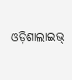ଓଡ଼ିଶାଲାଇଭ୍